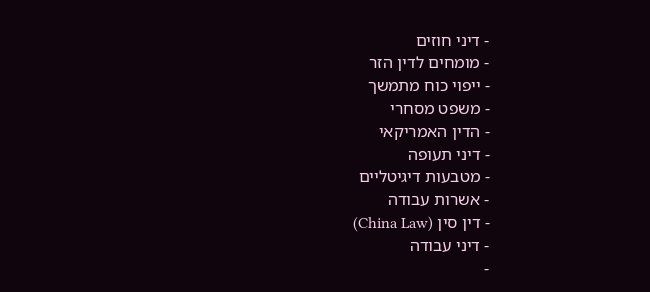- דיני חוזים
- מומחים לדין הזר
- ייפוי כוח מתמשך
- משפט מסחרי
- הדין האמריקאי
- דיני תעופה
- מטבעות דיגיטליים
- אשרות עבודה
- דין סין (China Law)
- דיני עבודה
-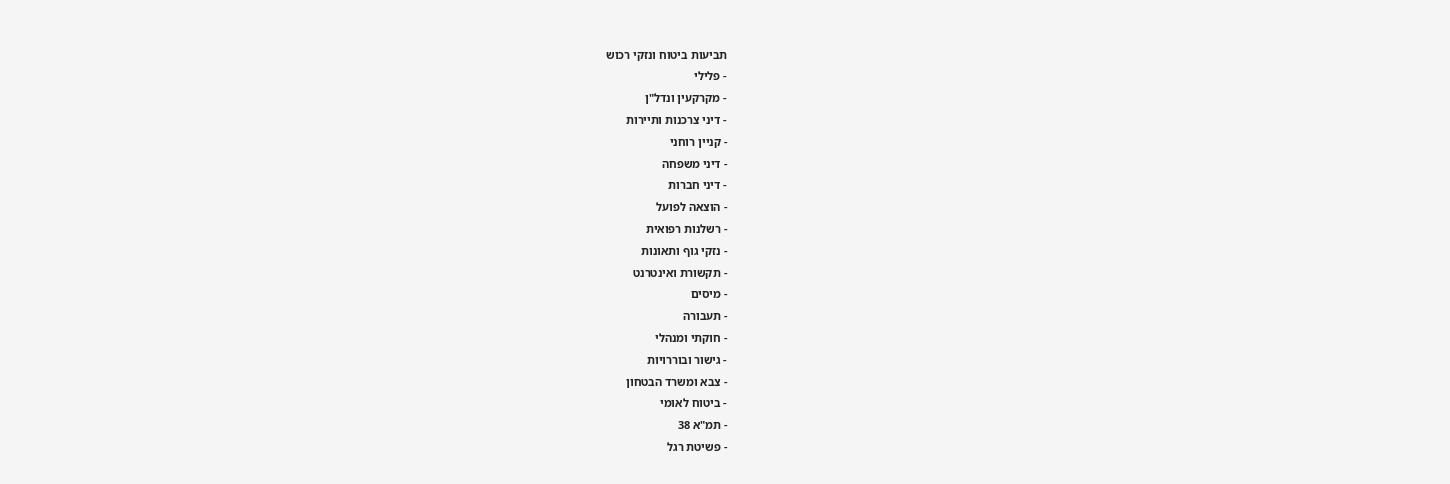תביעות ביטוח ונזקי רכוש
- פלילי
- מקרקעין ונדל"ן
- דיני צרכנות ותיירות
- קניין רוחני
- דיני משפחה
- דיני חברות
- הוצאה לפועל
- רשלנות רפואית
- נזקי גוף ותאונות
- תקשורת ואינטרנט
- מיסים
- תעבורה
- חוקתי ומנהלי
- גישור ובוררויות
- צבא ומשרד הבטחון
- ביטוח לאומי
- תמ"א 38
- פשיטת רגל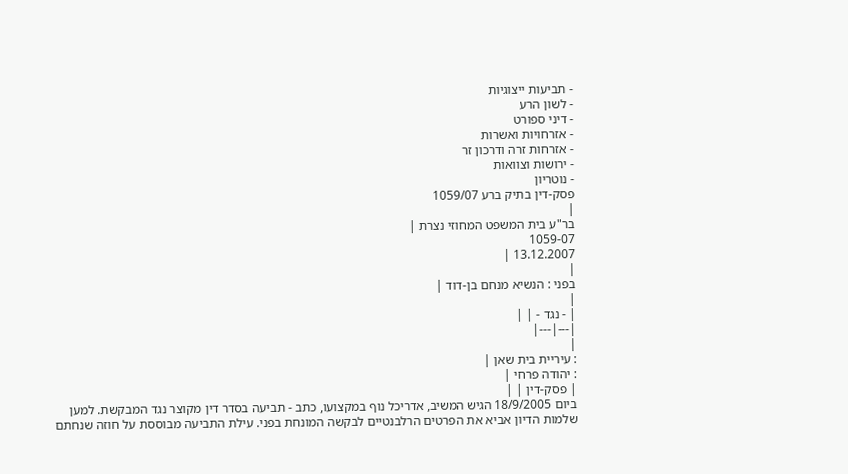- תביעות ייצוגיות
- לשון הרע
- דיני ספורט
- אזרחויות ואשרות
- אזרחות זרה ודרכון זר
- ירושות וצוואות
- נוטריון
פסק-דין בתיק ברע 1059/07
|
בר"ע בית המשפט המחוזי נצרת |
1059-07
13.12.2007 |
|
בפני : הנשיא מנחם בן-דוד |
|
| - נגד - | |
|---|---|
|
: עיריית בית שאן |
: יהודה פרחי |
| פסק-דין | |
ביום 18/9/2005 הגיש המשיב, אדריכל נוף במקצועו, כתב - תביעה בסדר דין מקוצר נגד המבקשת. למען שלמות הדיון אביא את הפרטים הרלבנטיים לבקשה המונחת בפני. עילת התביעה מבוססת על חוזה שנחתם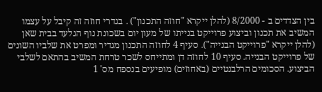בין הצדדים ב - 8/2000 (להלן ייקרא "חוזה התכנון") . בגדרי חוזה זה קיבל על עצמו המשיב את תכנון וביצוע פרוייקט בנייתו של מעון יום בשכונת נוף הגלעד בבית שאן (להלן ייקרא "פרוייקט הבנייה"). סעיף 4 לחוזה התכנון מגדיר ומפרט את שלביו השונים של פרוייקט הבנייה. סעיף 10 לחוזה דן ומתייחס לשכר טרחת המשיב בהתאם לשלבי הביצוע. הסכומים הרלבנטיים (באחוזים) מופיעים בנספח מס' 1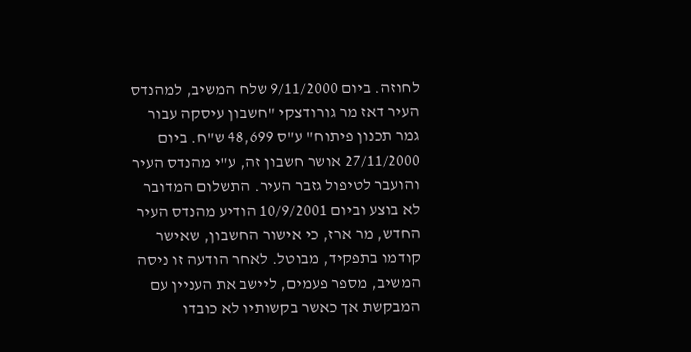לחוזה. ביום 9/11/2000 שלח המשיב, למהנדס העיר דאז מר גורודצקי "חשבון עיסקה עבור גמר תכנון פיתוח" ע"ס 48,699 ש"ח. ביום 27/11/2000 אושר חשבון זה, ע"י מהנדס העיר והועבר לטיפול גזבר העיר. התשלום המדובר לא בוצע וביום 10/9/2001 הודיע מהנדס העיר החדש, מר ארז, כי אישור החשבון, שאישר קודמו בתפקיד, מבוטל. לאחר הודעה זו ניסה המשיב, מספר פעמים, ליישב את העניין עם המבקשת אך כאשר בקשותיו לא כובדו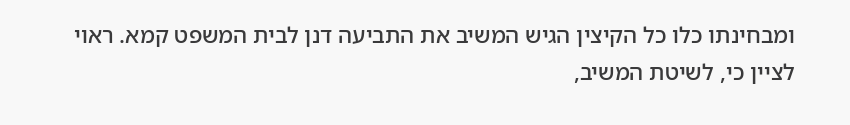ומבחינתו כלו כל הקיצין הגיש המשיב את התביעה דנן לבית המשפט קמא. ראוי לציין כי, לשיטת המשיב,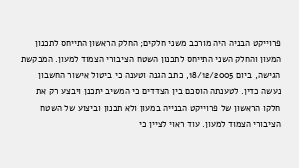פרוייקט הבניה היה מורכב משני חלקים; החלק הראשון התייחס לתכנון המעון והחלק השני התייחס לתכנון השטח הציבורי הצמוד למעון. המבקשת הגישה, ביום 18/12/2005, כתב הגנה וטענה כי ביטול אישור החשבון נעשה כדין. לטענתה הוסכם בין הצדדים כי המשיב יתכנן ויבצע רק את חלקו הראשון של פרוייקט הבנייה במעון ולא תכנון וביצוע של השטח הציבורי הצמוד למעון. עוד ראוי לציין כי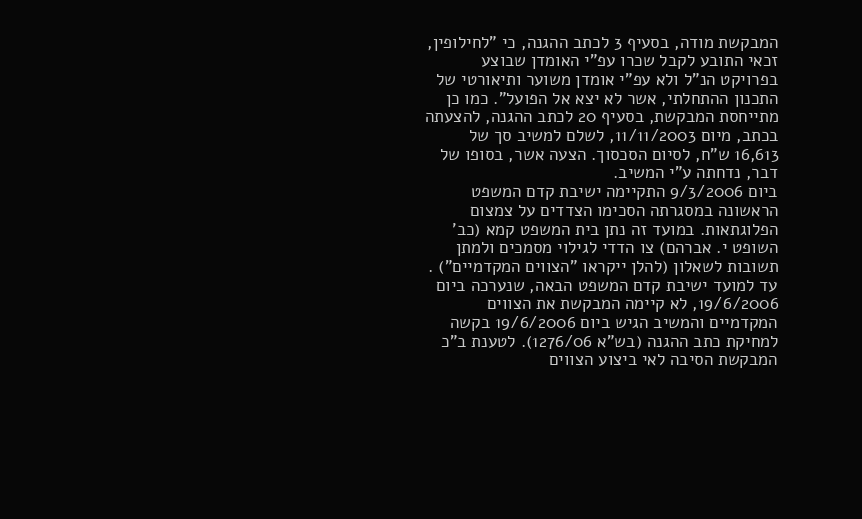המבקשת מודה, בסעיף 3 לכתב ההגנה, כי "לחילופין, זכאי התובע לקבל שכרו עפ"י האומדן שבוצע בפרויקט הנ"ל ולא עפ"י אומדן משוער ותיאורטי של התכנון ההתחלתי, אשר לא יצא אל הפועל". כמו כן מתייחסת המבקשת, בסעיף 20 לכתב ההגנה, להצעתה בכתב, מיום 11/11/2003, לשלם למשיב סך של 16,613 ש"ח, לסיום הסכסוך. הצעה אשר, בסופו של דבר, נדחתה ע"י המשיב.
ביום 9/3/2006 התקיימה ישיבת קדם המשפט הראשונה במסגרתה הסכימו הצדדים על צמצום הפלוגתאות. במועד זה נתן בית המשפט קמא (כב' השופט י. אברהם) צו הדדי לגילוי מסמכים ולמתן תשובות לשאלון (להלן ייקראו "הצווים המקדמיים") . עד למועד ישיבת קדם המשפט הבאה, שנערכה ביום 19/6/2006, לא קיימה המבקשת את הצווים המקדמיים והמשיב הגיש ביום 19/6/2006 בקשה למחיקת כתב ההגנה (בש"א 1276/06). לטענת ב"כ המבקשת הסיבה לאי ביצוע הצווים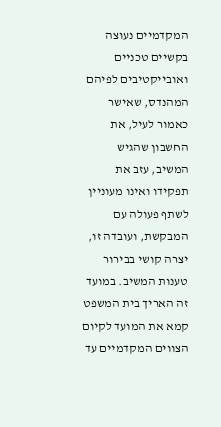המקדמיים נעוצה בקשיים טכניים ואובייקטיבים לפיהם המהנדס, שאישר כאמור לעיל, את החשבון שהגיש המשיב, עזב את תפקידו ואינו מעוניין לשתף פעולה עם המבקשת, ועובדה זו, יצרה קושי בבירור טענות המשיב. במועד זה האריך בית המשפט קמא את המועד לקיום הצווים המקדמיים עד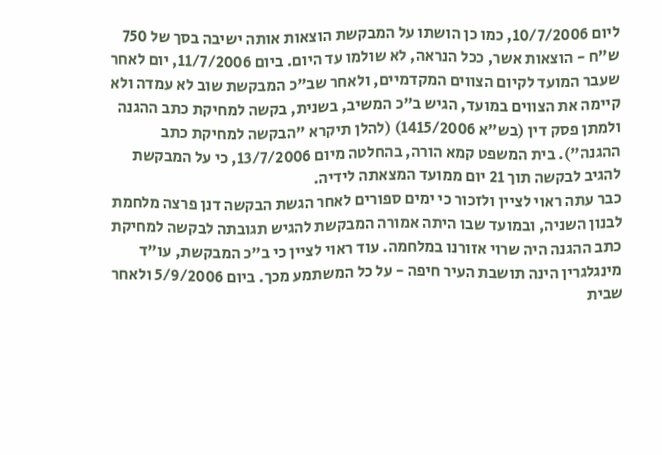ליום 10/7/2006, כמו כן הושתו על המבקשת הוצאות אותה ישיבה בסך של 750 ש"ח - הוצאות אשר, ככל הנראה, לא שולמו עד היום. ביום 11/7/2006, יום לאחר שעבר המועד לקיום הצווים המקדמיים, ולאחר שב"כ המבקשת שוב לא עמדה ולא קיימה את הצווים במועד, הגיש ב"כ המשיב, בשנית, בקשה למחיקת כתב ההגנה ולמתן פסק דין (בש"א 1415/2006) (להלן תיקרא "הבקשה למחיקת כתב ההגנה"). בית המשפט קמא הורה, בהחלטה מיום 13/7/2006, כי על המבקשת להגיב לבקשה תוך 21 יום ממועד המצאתה לידיה.
כבר עתה ראוי לציין ולזכור כי ימים ספורים לאחר הגשת הבקשה דנן פרצה מלחמת לבנון השניה, ובמועד שבו היתה אמורה המבקשת להגיש תגובתה לבקשה למחיקת כתב ההגנה היה שרוי אזורנו במלחמה. עוד ראוי לציין כי ב"כ המבקשת, עו"ד מינגלגרין הינה תושבת העיר חיפה - על כל המשתמע מכך. ביום 5/9/2006 ולאחר שבית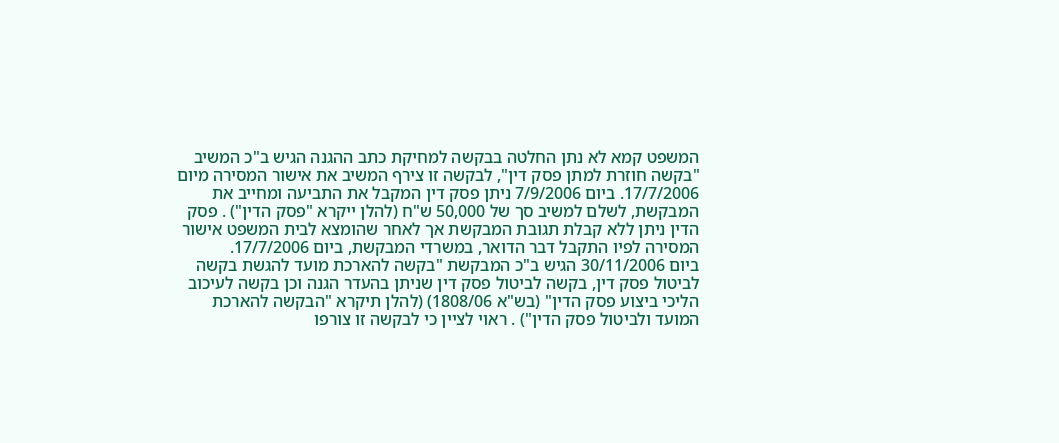המשפט קמא לא נתן החלטה בבקשה למחיקת כתב ההגנה הגיש ב"כ המשיב "בקשה חוזרת למתן פסק דין", לבקשה זו צירף המשיב את אישור המסירה מיום 17/7/2006. ביום 7/9/2006 ניתן פסק דין המקבל את התביעה ומחייב את המבקשת, לשלם למשיב סך של 50,000 ש"ח (להלן ייקרא "פסק הדין") . פסק הדין ניתן ללא קבלת תגובת המבקשת אך לאחר שהומצא לבית המשפט אישור המסירה לפיו התקבל דבר הדואר, במשרדי המבקשת, ביום 17/7/2006.
ביום 30/11/2006 הגיש ב"כ המבקשת "בקשה להארכת מועד להגשת בקשה לביטול פסק דין, בקשה לביטול פסק דין שניתן בהעדר הגנה וכן בקשה לעיכוב הליכי ביצוע פסק הדין" (בש"א 1808/06) (להלן תיקרא "הבקשה להארכת המועד ולביטול פסק הדין") . ראוי לציין כי לבקשה זו צורפו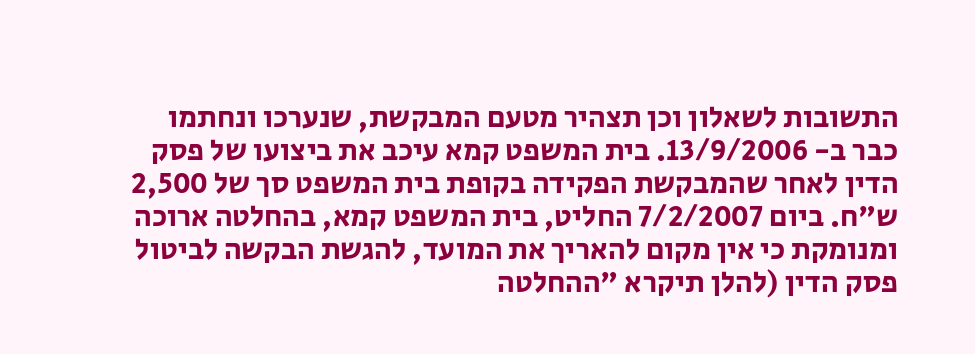התשובות לשאלון וכן תצהיר מטעם המבקשת, שנערכו ונחתמו כבר ב- 13/9/2006. בית המשפט קמא עיכב את ביצועו של פסק הדין לאחר שהמבקשת הפקידה בקופת בית המשפט סך של 2,500 ש"ח. ביום 7/2/2007 החליט, בית המשפט קמא, בהחלטה ארוכה ומנומקת כי אין מקום להאריך את המועד, להגשת הבקשה לביטול פסק הדין (להלן תיקרא "ההחלטה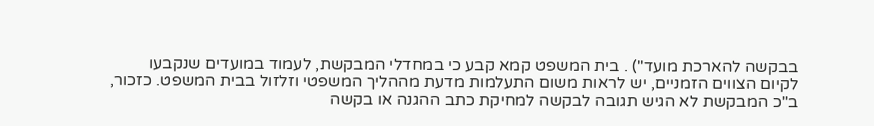בבקשה להארכת מועד") . בית המשפט קמא קבע כי במחדלי המבקשת, לעמוד במועדים שנקבעו לקיום הצווים הזמניים, יש לראות משום התעלמות מדעת מההליך המשפטי וזלזול בבית המשפט. כזכור, ב"כ המבקשת לא הגיש תגובה לבקשה למחיקת כתב ההגנה או בקשה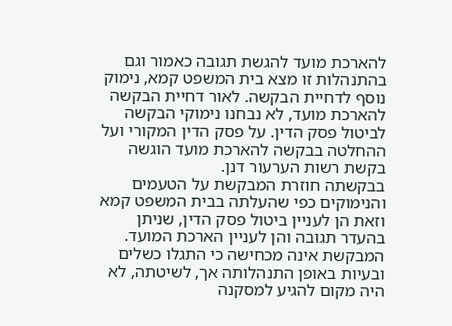להארכת מועד להגשת תגובה כאמור וגם בהתנהלות זו מצא בית המשפט קמא, נימוק נוסף לדחיית הבקשה. לאור דחיית הבקשה להארכת מועד, לא נבחנו נימוקי הבקשה לביטול פסק הדין. על פסק הדין המקורי ועל ההחלטה בבקשה להארכת מועד הוגשה בקשת רשות הערעור דנן.
בבקשתה חוזרת המבקשת על הטעמים והנימוקים כפי שהעלתה בבית המשפט קמא וזאת הן לעניין ביטול פסק הדין, שניתן בהעדר תגובה והן לעניין הארכת המועד. המבקשת אינה מכחישה כי התגלו כשלים ובעיות באופן התנהלותה אך, לשיטתה, לא היה מקום להגיע למסקנה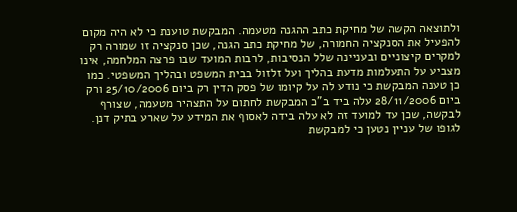ולתוצאה הקשה של מחיקת כתב ההגנה מטעמה. המבקשת טוענת כי לא היה מקום להפעיל את הסנקציה החמורה, של מחיקת כתב הגנה, שכן סנקציה זו שמורה רק למקרים קיצוניים ובעניינה שלל הנסיבות, לרבות המועד שבו פרצה המלחמה, אינו מצביע על התעלמות מדעת בהליך ועל זלזול בבית המשפט ובהליך המשפטי. כמו כן טענה המבקשת כי נודע לה על קיומו של פסק הדין רק ביום 25/10/2006 ורק ביום 28/11/2006 עלה ביד ב"כ המבקשת לחתום על התצהיר מטעמה, שצורף לבקשה, שכן עד למועד זה לא עלה בידה לאסוף את המידע על שארע בתיק דנן.
לגופו של עניין נטען כי למבקשת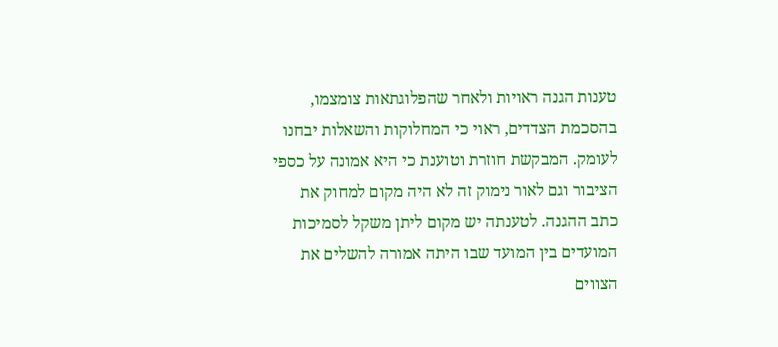טענות הגנה ראויות ולאחר שהפלוגתאות צומצמו, בהסכמת הצדדים, ראוי כי המחלוקות והשאלות יבחנו לעומק. המבקשת חוזרת וטוענת כי היא אמונה על כספי הציבור וגם לאור נימוק זה לא היה מקום למחוק את כתב ההגנה. לטענתה יש מקום ליתן משקל לסמיכות המועדים בין המועד שבו היתה אמורה להשלים את הצווים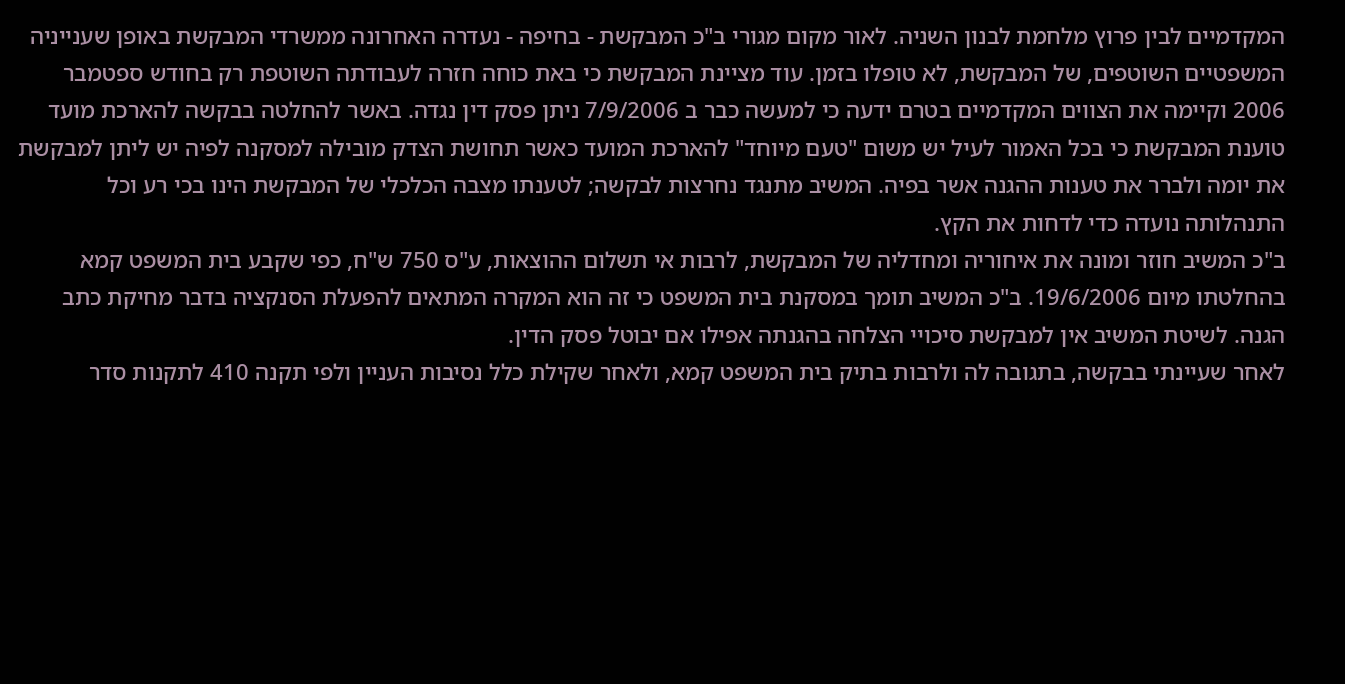המקדמיים לבין פרוץ מלחמת לבנון השניה. לאור מקום מגורי ב"כ המבקשת - בחיפה - נעדרה האחרונה ממשרדי המבקשת באופן שענייניה המשפטיים השוטפים, של המבקשת, לא טופלו בזמן. עוד מציינת המבקשת כי באת כוחה חזרה לעבודתה השוטפת רק בחודש ספטמבר 2006 וקיימה את הצווים המקדמיים בטרם ידעה כי למעשה כבר ב 7/9/2006 ניתן פסק דין נגדה. באשר להחלטה בבקשה להארכת מועד טוענת המבקשת כי בכל האמור לעיל יש משום "טעם מיוחד" להארכת המועד כאשר תחושת הצדק מובילה למסקנה לפיה יש ליתן למבקשת את יומה ולברר את טענות ההגנה אשר בפיה. המשיב מתנגד נחרצות לבקשה; לטענתו מצבה הכלכלי של המבקשת הינו בכי רע וכל התנהלותה נועדה כדי לדחות את הקץ.
ב"כ המשיב חוזר ומונה את איחוריה ומחדליה של המבקשת, לרבות אי תשלום ההוצאות, ע"ס 750 ש"ח, כפי שקבע בית המשפט קמא בהחלטתו מיום 19/6/2006. ב"כ המשיב תומך במסקנת בית המשפט כי זה הוא המקרה המתאים להפעלת הסנקציה בדבר מחיקת כתב הגנה. לשיטת המשיב אין למבקשת סיכויי הצלחה בהגנתה אפילו אם יבוטל פסק הדין.
לאחר שעיינתי בבקשה, בתגובה לה ולרבות בתיק בית המשפט קמא, ולאחר שקילת כלל נסיבות העניין ולפי תקנה 410 לתקנות סדר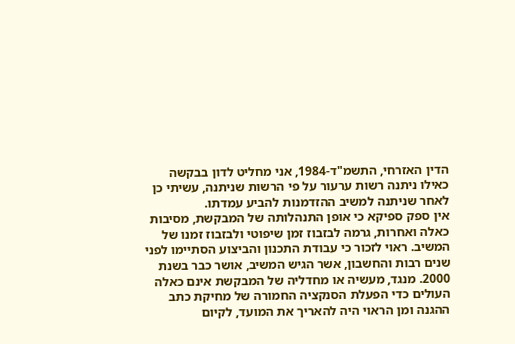הדין האזרחי, התשמ"ד-1984, אני מחליט לדון בבקשה כאילו ניתנה רשות ערעור על פי הרשות שניתנה, עשיתי כן לאחר שניתנה למשיב ההזדמנות להביע עמדתו.
אין ספק ספיקא כי אופן התנהלותה של המבקשת, מסיבות כאלה ואחרות, גרמה לבזבוז זמן שיפוטי ולבזבוז זמנו של המשיב. ראוי לזכור כי עבודת התכנון והביצוע הסתיימו לפני שנים רבות והחשבון, אשר הגיש המשיב, אושר כבר בשנת 2000. מנגד, מעשיה או מחדליה של המבקשת אינם כאלה העולים כדי הפעלת הסנקציה החמורה של מחיקת כתב ההגנה ומן הראוי היה להאריך את המועד, לקיום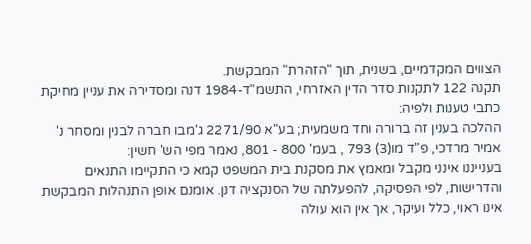הצווים המקדמיים, בשנית, תוך "הזהרת" המבקשת.
תקנה 122 לתקנות סדר הדין האזרחי, התשמ"ד-1984 דנה ומסדירה את עניין מחיקת כתבי טענות ולפיה:
ההלכה בענין זה ברורה וחד משמעית; בע"א 2271/90 ג'מבו חברה לבנין ומסחר נ' אמיר מרדכי, פ"ד מו(3) 793 , בעמ' 800 - 801, נאמר מפי הש' חשין:
בענייננו אינני מקבל ומאמץ את מסקנת בית המשפט קמא כי התקיימו התנאים והדרישות, לפי הפסיקה, להפעלתה של הסנקציה דנן. אומנם אופן התנהלות המבקשת אינו ראוי, כלל ועיקר, אך אין הוא עולה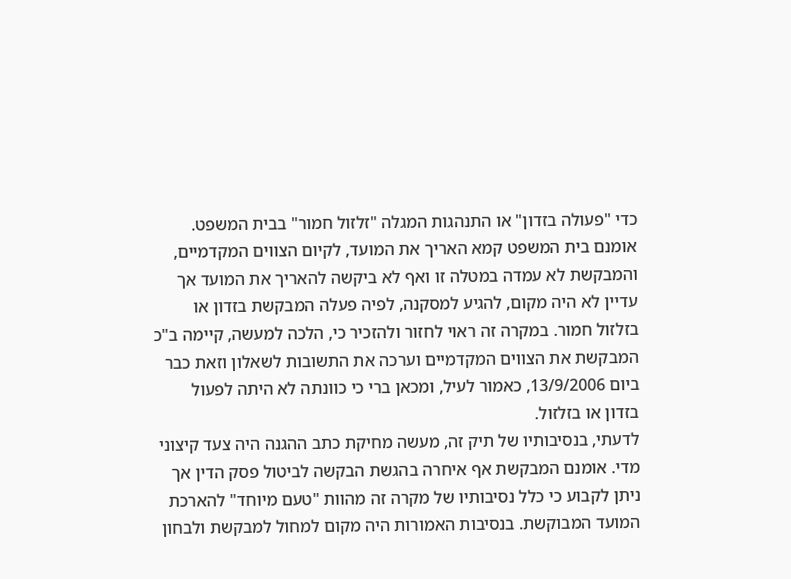כדי "פעולה בזדון" או התנהגות המגלה "זלזול חמור" בבית המשפט. אומנם בית המשפט קמא האריך את המועד, לקיום הצווים המקדמיים, והמבקשת לא עמדה במטלה זו ואף לא ביקשה להאריך את המועד אך עדיין לא היה מקום, להגיע למסקנה, לפיה פעלה המבקשת בזדון או בזלזול חמור. במקרה זה ראוי לחזור ולהזכיר כי, הלכה למעשה, קיימה ב"כ המבקשת את הצווים המקדמיים וערכה את התשובות לשאלון וזאת כבר ביום 13/9/2006, כאמור לעיל, ומכאן ברי כי כוונתה לא היתה לפעול בזדון או בזלזול.
לדעתי, בנסיבותיו של תיק זה, מעשה מחיקת כתב ההגנה היה צעד קיצוני מדי. אומנם המבקשת אף איחרה בהגשת הבקשה לביטול פסק הדין אך ניתן לקבוע כי כלל נסיבותיו של מקרה זה מהוות "טעם מיוחד" להארכת המועד המבוקשת. בנסיבות האמורות היה מקום למחול למבקשת ולבחון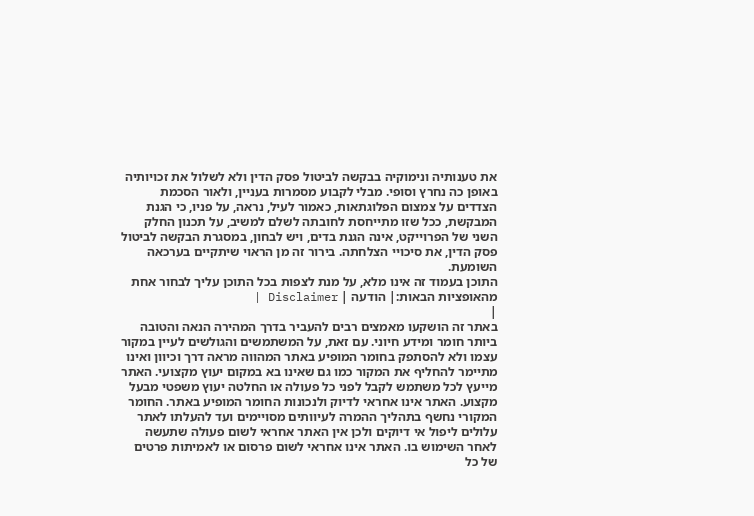את טענותיה ונימוקיה בבקשה לביטול פסק הדין ולא לשלול את זכויותיה באופן כה נחרץ וסופי. מבלי לקבוע מסמרות בעניין, ולאור הסכמת הצדדים על צמצום הפלוגתאות, כאמור לעיל, נראה, על פניו, כי הגנת המבקשת, ככל שזו מתייחסת לחובתה לשלם למשיב, על תכנון החלק השני של הפרוייקט, אינה הגנת בדים, ויש לבחון, במסגרת הבקשה לביטול פסק הדין, את סיכויי הצלחתה. בירור זה מן הראוי שיתקיים בערכאה השומעת.
התוכן בעמוד זה אינו מלא, על מנת לצפות בכל התוכן עליך לבחור אחת מהאופציות הבאות:| הודעה | Disclaimer |
|
באתר זה הושקעו מאמצים רבים להעביר בדרך המהירה הנאה והטובה ביותר חומר ומידע חיוני. עם זאת, על המשתמשים והגולשים לעיין במקור עצמו ולא להסתפק בחומר המופיע באתר המהווה מראה דרך וכיוון ואינו מתיימר להחליף את המקור כמו גם שאינו בא במקום יעוץ מקצועי. האתר מייעץ לכל משתמש לקבל לפני כל פעולה או החלטה יעוץ משפטי מבעל מקצוע. האתר אינו אחראי לדיוק ולנכונות החומר המופיע באתר. החומר המקורי נחשף בתהליך ההמרה לעיוותים מסויימים ועד להעלתו לאתר עלולים ליפול אי דיוקים ולכן אין האתר אחראי לשום פעולה שתעשה לאחר השימוש בו. האתר אינו אחראי לשום פרסום או לאמיתות פרטים של כל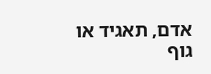אדם, תאגיד או גוף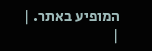המופיע באתר. |
|